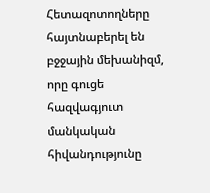Հետազոտողները հայտնաբերել են բջջային մեխանիզմ, որը գուցե հազվագյուտ մանկական հիվանդությունը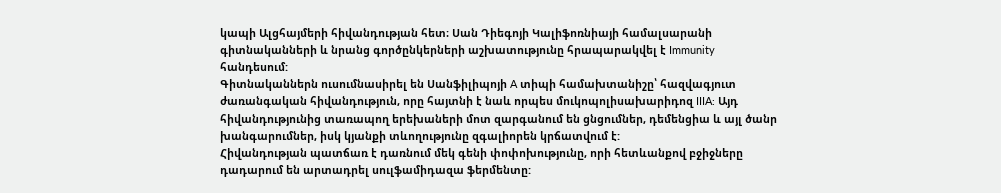կապի Ալցհայմերի հիվանդության հետ։ Սան Դիեգոյի Կալիֆոռնիայի համալսարանի գիտնականների և նրանց գործընկերների աշխատությունը հրապարակվել է Immunity հանդեսում:
Գիտնականներն ուսումնասիրել են Սանֆիլիպոյի A տիպի համախտանիշը՝ հազվագյուտ ժառանգական հիվանդություն, որը հայտնի է նաև որպես մուկոպոլիսախարիդոզ IIIA: Այդ հիվանդությունից տառապող երեխաների մոտ զարգանում են ցնցումներ, դեմենցիա և այլ ծանր խանգարումներ, իսկ կյանքի տևողությունը զգալիորեն կրճատվում է:
Հիվանդության պատճառ է դառնում մեկ գենի փոփոխությունը, որի հետևանքով բջիջները դադարում են արտադրել սուլֆամիդազա ֆերմենտը: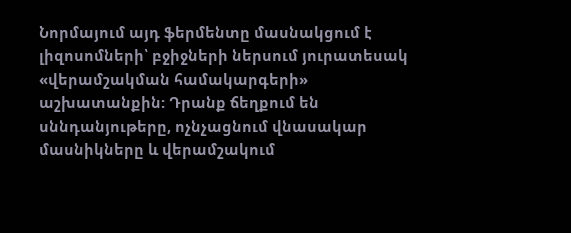Նորմայում այդ ֆերմենտը մասնակցում է լիզոսոմների՝ բջիջների ներսում յուրատեսակ «վերամշակման համակարգերի» աշխատանքին: Դրանք ճեղքում են սննդանյութերը, ոչնչացնում վնասակար մասնիկները և վերամշակում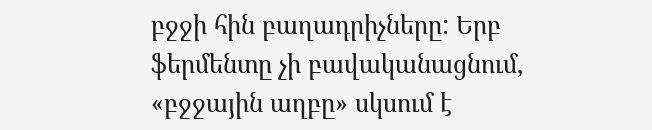բջջի հին բաղադրիչները: Երբ ֆերմենտը չի բավականացնում, «բջջային աղբը» սկսում է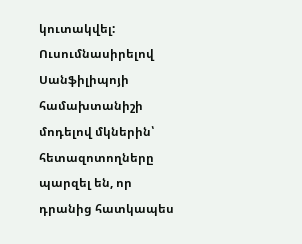կուտակվել:
Ուսումնասիրելով Սանֆիլիպոյի համախտանիշի մոդելով մկներին՝ հետազոտողները պարզել են, որ դրանից հատկապես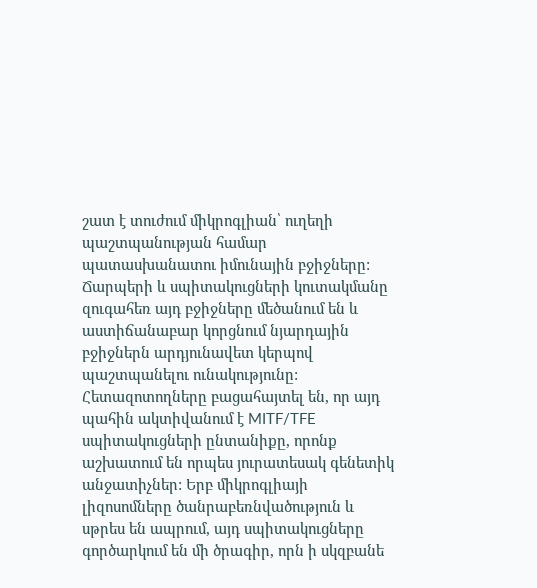շատ է տուժում միկրոգլիան՝ ուղեղի պաշտպանության համար պատասխանատու իմունային բջիջները: Ճարպերի և սպիտակուցների կուտակմանը զուգահեռ այդ բջիջները մեծանում են և աստիճանաբար կորցնում նյարդային բջիջներն արդյունավետ կերպով պաշտպանելու ունակությունը:
Հետազոտողները բացահայտել են, որ այդ պահին ակտիվանում է MITF/TFE սպիտակուցների ընտանիքը, որոնք աշխատում են որպես յուրատեսակ գենետիկ անջատիչներ: Երբ միկրոգլիայի լիզոսոմները ծանրաբեռնվածություն և սթրես են ապրում, այդ սպիտակուցները գործարկում են մի ծրագիր, որն ի սկզբանե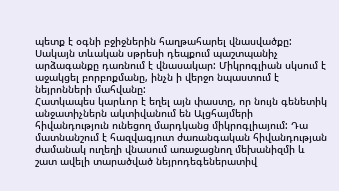պետք է օգնի բջիջներին հաղթահարել վնասվածքը:
Սակայն տևական սթրեսի դեպքում պաշտպանիչ արձագանքը դառնում է վնասակար: Միկրոգլիան սկսում է աջակցել բորբոքմանը, ինչն ի վերջո նպաստում է նեյրոնների մահվանը:
Հատկապես կարևոր է եղել այն փաստը, որ նույն գենետիկ անջատիչներն ակտիվանում են Ալցհայմերի հիվանդություն ունեցող մարդկանց միկրոգլիայում: Դա մատնանշում է հազվագյուտ ժառանգական հիվանդության ժամանակ ուղեղի վնասում առաջացնող մեխանիզմի և շատ ավելի տարածված նեյրոդեգեներատիվ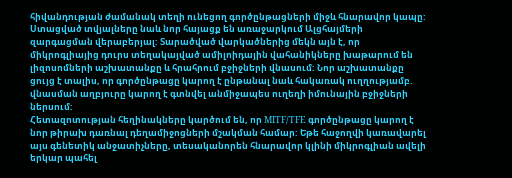հիվանդության ժամանակ տեղի ունեցող գործընթացների միջև հնարավոր կապը:
Ստացված տվյալները նաև նոր հայացք են առաջարկում Ալցհայմերի զարգացման վերաբերյալ: Տարածված վարկածներից մեկն այն է, որ միկրոգլիայից դուրս տեղակայված ամիլոիդային վահանիկները խաթարում են լիզոսոմների աշխատանքը և հրահրում բջիջների վնասում: Նոր աշխատանքը ցույց է տալիս, որ գործընթացը կարող է ընթանալ նաև հակառակ ուղղությամբ. վնասման աղբյուրը կարող է գտնվել անմիջապես ուղեղի իմունային բջիջների ներսում:
Հետազոտության հեղինակները կարծում են, որ MITF/TFE գործընթացը կարող է նոր թիրախ դառնալ դեղամիջոցների մշակման համար: Եթե հաջողվի կառավարել այս գենետիկ անջատիչները, տեսականորեն հնարավոր կլինի միկրոգլիան ավելի երկար պահել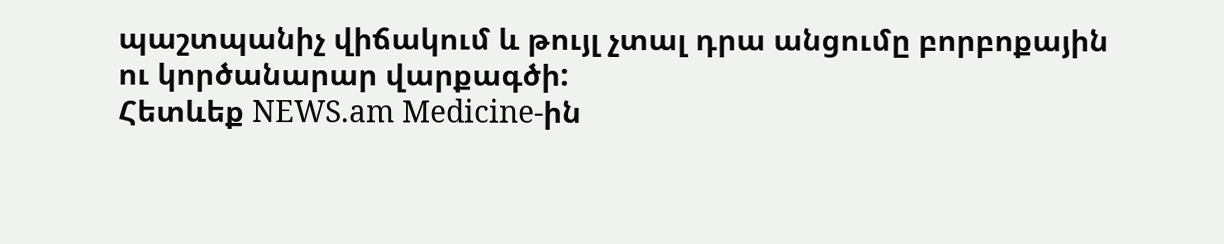պաշտպանիչ վիճակում և թույլ չտալ դրա անցումը բորբոքային ու կործանարար վարքագծի:
Հետևեք NEWS.am Medicine-ին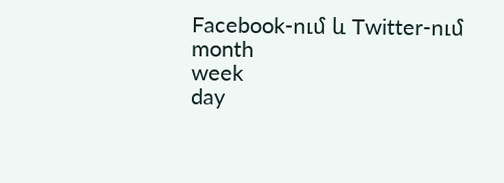Facebook-ում և Twitter-ում
month
week
day